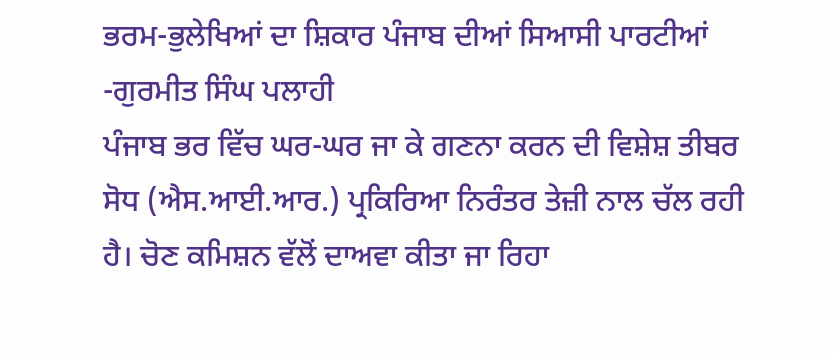ਭਰਮ-ਭੁਲੇਖਿਆਂ ਦਾ ਸ਼ਿਕਾਰ ਪੰਜਾਬ ਦੀਆਂ ਸਿਆਸੀ ਪਾਰਟੀਆਂ
-ਗੁਰਮੀਤ ਸਿੰਘ ਪਲਾਹੀ
ਪੰਜਾਬ ਭਰ ਵਿੱਚ ਘਰ-ਘਰ ਜਾ ਕੇ ਗਣਨਾ ਕਰਨ ਦੀ ਵਿਸ਼ੇਸ਼ ਤੀਬਰ ਸੋਧ (ਐਸ.ਆਈ.ਆਰ.) ਪ੍ਰਕਿਰਿਆ ਨਿਰੰਤਰ ਤੇਜ਼ੀ ਨਾਲ ਚੱਲ ਰਹੀ ਹੈ। ਚੋਣ ਕਮਿਸ਼ਨ ਵੱਲੋਂ ਦਾਅਵਾ ਕੀਤਾ ਜਾ ਰਿਹਾ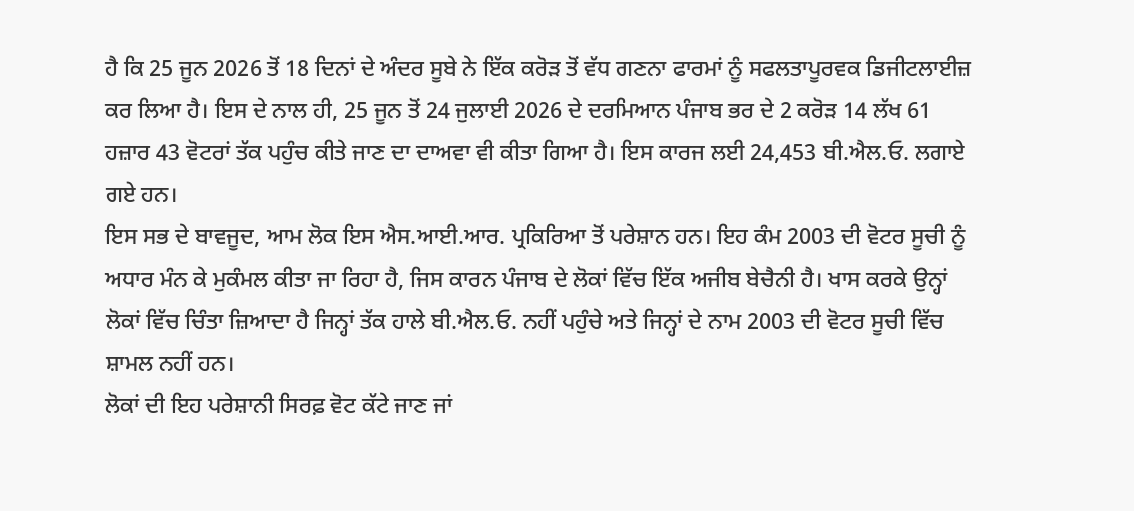ਹੈ ਕਿ 25 ਜੂਨ 2026 ਤੋਂ 18 ਦਿਨਾਂ ਦੇ ਅੰਦਰ ਸੂਬੇ ਨੇ ਇੱਕ ਕਰੋੜ ਤੋਂ ਵੱਧ ਗਣਨਾ ਫਾਰਮਾਂ ਨੂੰ ਸਫਲਤਾਪੂਰਵਕ ਡਿਜੀਟਲਾਈਜ਼ ਕਰ ਲਿਆ ਹੈ। ਇਸ ਦੇ ਨਾਲ ਹੀ, 25 ਜੂਨ ਤੋਂ 24 ਜੁਲਾਈ 2026 ਦੇ ਦਰਮਿਆਨ ਪੰਜਾਬ ਭਰ ਦੇ 2 ਕਰੋੜ 14 ਲੱਖ 61 ਹਜ਼ਾਰ 43 ਵੋਟਰਾਂ ਤੱਕ ਪਹੁੰਚ ਕੀਤੇ ਜਾਣ ਦਾ ਦਾਅਵਾ ਵੀ ਕੀਤਾ ਗਿਆ ਹੈ। ਇਸ ਕਾਰਜ ਲਈ 24,453 ਬੀ.ਐਲ.ਓ. ਲਗਾਏ ਗਏ ਹਨ।
ਇਸ ਸਭ ਦੇ ਬਾਵਜੂਦ, ਆਮ ਲੋਕ ਇਸ ਐਸ.ਆਈ.ਆਰ. ਪ੍ਰਕਿਰਿਆ ਤੋਂ ਪਰੇਸ਼ਾਨ ਹਨ। ਇਹ ਕੰਮ 2003 ਦੀ ਵੋਟਰ ਸੂਚੀ ਨੂੰ ਅਧਾਰ ਮੰਨ ਕੇ ਮੁਕੰਮਲ ਕੀਤਾ ਜਾ ਰਿਹਾ ਹੈ, ਜਿਸ ਕਾਰਨ ਪੰਜਾਬ ਦੇ ਲੋਕਾਂ ਵਿੱਚ ਇੱਕ ਅਜੀਬ ਬੇਚੈਨੀ ਹੈ। ਖਾਸ ਕਰਕੇ ਉਨ੍ਹਾਂ ਲੋਕਾਂ ਵਿੱਚ ਚਿੰਤਾ ਜ਼ਿਆਦਾ ਹੈ ਜਿਨ੍ਹਾਂ ਤੱਕ ਹਾਲੇ ਬੀ.ਐਲ.ਓ. ਨਹੀਂ ਪਹੁੰਚੇ ਅਤੇ ਜਿਨ੍ਹਾਂ ਦੇ ਨਾਮ 2003 ਦੀ ਵੋਟਰ ਸੂਚੀ ਵਿੱਚ ਸ਼ਾਮਲ ਨਹੀਂ ਹਨ।
ਲੋਕਾਂ ਦੀ ਇਹ ਪਰੇਸ਼ਾਨੀ ਸਿਰਫ਼ ਵੋਟ ਕੱਟੇ ਜਾਣ ਜਾਂ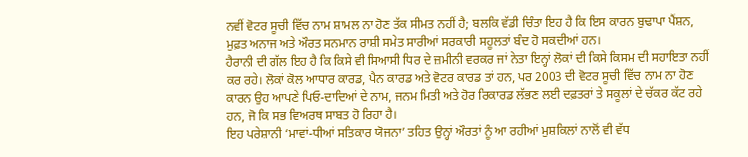ਨਵੀਂ ਵੋਟਰ ਸੂਚੀ ਵਿੱਚ ਨਾਮ ਸ਼ਾਮਲ ਨਾ ਹੋਣ ਤੱਕ ਸੀਮਤ ਨਹੀਂ ਹੈ; ਬਲਕਿ ਵੱਡੀ ਚਿੰਤਾ ਇਹ ਹੈ ਕਿ ਇਸ ਕਾਰਨ ਬੁਢਾਪਾ ਪੈਂਸ਼ਨ, ਮੁਫ਼ਤ ਅਨਾਜ ਅਤੇ ਔਰਤ ਸਨਮਾਨ ਰਾਸ਼ੀ ਸਮੇਤ ਸਾਰੀਆਂ ਸਰਕਾਰੀ ਸਹੂਲਤਾਂ ਬੰਦ ਹੋ ਸਕਦੀਆਂ ਹਨ।
ਹੈਰਾਨੀ ਦੀ ਗੱਲ ਇਹ ਹੈ ਕਿ ਕਿਸੇ ਵੀ ਸਿਆਸੀ ਧਿਰ ਦੇ ਜ਼ਮੀਨੀ ਵਰਕਰ ਜਾਂ ਨੇਤਾ ਇਨ੍ਹਾਂ ਲੋਕਾਂ ਦੀ ਕਿਸੇ ਕਿਸਮ ਦੀ ਸਹਾਇਤਾ ਨਹੀਂ ਕਰ ਰਹੇ। ਲੋਕਾਂ ਕੋਲ ਆਧਾਰ ਕਾਰਡ, ਪੈਨ ਕਾਰਡ ਅਤੇ ਵੋਟਰ ਕਾਰਡ ਤਾਂ ਹਨ, ਪਰ 2003 ਦੀ ਵੋਟਰ ਸੂਚੀ ਵਿੱਚ ਨਾਮ ਨਾ ਹੋਣ ਕਾਰਨ ਉਹ ਆਪਣੇ ਪਿਓ-ਦਾਦਿਆਂ ਦੇ ਨਾਮ, ਜਨਮ ਮਿਤੀ ਅਤੇ ਹੋਰ ਰਿਕਾਰਡ ਲੱਭਣ ਲਈ ਦਫ਼ਤਰਾਂ ਤੇ ਸਕੂਲਾਂ ਦੇ ਚੱਕਰ ਕੱਟ ਰਹੇ ਹਨ, ਜੋ ਕਿ ਸਭ ਵਿਅਰਥ ਸਾਬਤ ਹੋ ਰਿਹਾ ਹੈ।
ਇਹ ਪਰੇਸ਼ਾਨੀ ‘ਮਾਵਾਂ-ਧੀਆਂ ਸਤਿਕਾਰ ਯੋਜਨਾ’ ਤਹਿਤ ਉਨ੍ਹਾਂ ਔਰਤਾਂ ਨੂੰ ਆ ਰਹੀਆਂ ਮੁਸ਼ਕਿਲਾਂ ਨਾਲੋਂ ਵੀ ਵੱਧ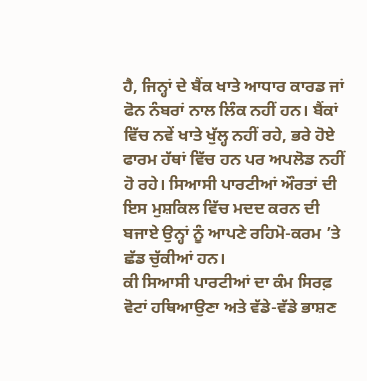ਹੈ, ਜਿਨ੍ਹਾਂ ਦੇ ਬੈਂਕ ਖਾਤੇ ਆਧਾਰ ਕਾਰਡ ਜਾਂ ਫੋਨ ਨੰਬਰਾਂ ਨਾਲ ਲਿੰਕ ਨਹੀਂ ਹਨ। ਬੈਂਕਾਂ ਵਿੱਚ ਨਵੇਂ ਖਾਤੇ ਖੁੱਲ੍ਹ ਨਹੀਂ ਰਹੇ, ਭਰੇ ਹੋਏ ਫਾਰਮ ਹੱਥਾਂ ਵਿੱਚ ਹਨ ਪਰ ਅਪਲੋਡ ਨਹੀਂ ਹੋ ਰਹੇ। ਸਿਆਸੀ ਪਾਰਟੀਆਂ ਔਰਤਾਂ ਦੀ ਇਸ ਮੁਸ਼ਕਿਲ ਵਿੱਚ ਮਦਦ ਕਰਨ ਦੀ ਬਜਾਏ ਉਨ੍ਹਾਂ ਨੂੰ ਆਪਣੇ ਰਹਿਮੋ-ਕਰਮ ’ਤੇ ਛੱਡ ਚੁੱਕੀਆਂ ਹਨ।
ਕੀ ਸਿਆਸੀ ਪਾਰਟੀਆਂ ਦਾ ਕੰਮ ਸਿਰਫ਼ ਵੋਟਾਂ ਹਥਿਆਉਣਾ ਅਤੇ ਵੱਡੇ-ਵੱਡੇ ਭਾਸ਼ਣ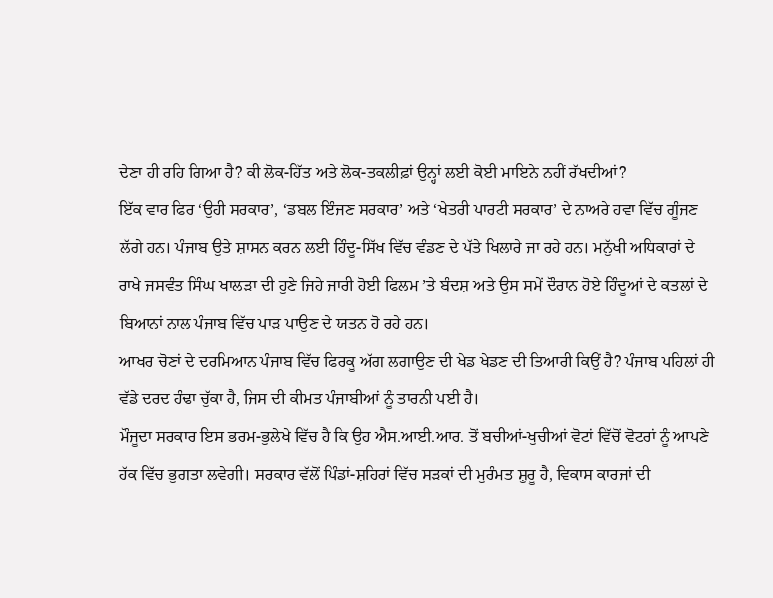ਦੇਣਾ ਹੀ ਰਹਿ ਗਿਆ ਹੈ? ਕੀ ਲੋਕ-ਹਿੱਤ ਅਤੇ ਲੋਕ-ਤਕਲੀਫ਼ਾਂ ਉਨ੍ਹਾਂ ਲਈ ਕੋਈ ਮਾਇਨੇ ਨਹੀਂ ਰੱਖਦੀਆਂ?
ਇੱਕ ਵਾਰ ਫਿਰ ‘ਉਹੀ ਸਰਕਾਰ’, ‘ਡਬਲ ਇੰਜਣ ਸਰਕਾਰ’ ਅਤੇ ‘ਖੇਤਰੀ ਪਾਰਟੀ ਸਰਕਾਰ’ ਦੇ ਨਾਅਰੇ ਹਵਾ ਵਿੱਚ ਗੂੰਜਣ ਲੱਗੇ ਹਨ। ਪੰਜਾਬ ਉਤੇ ਸ਼ਾਸਨ ਕਰਨ ਲਈ ਹਿੰਦੂ-ਸਿੱਖ ਵਿੱਚ ਵੰਡਣ ਦੇ ਪੱਤੇ ਖਿਲਾਰੇ ਜਾ ਰਹੇ ਹਨ। ਮਨੁੱਖੀ ਅਧਿਕਾਰਾਂ ਦੇ ਰਾਖੇ ਜਸਵੰਤ ਸਿੰਘ ਖਾਲੜਾ ਦੀ ਹੁਣੇ ਜਿਹੇ ਜਾਰੀ ਹੋਈ ਫਿਲਮ ’ਤੇ ਬੰਦਸ਼ ਅਤੇ ਉਸ ਸਮੇਂ ਦੌਰਾਨ ਹੋਏ ਹਿੰਦੂਆਂ ਦੇ ਕਤਲਾਂ ਦੇ ਬਿਆਨਾਂ ਨਾਲ ਪੰਜਾਬ ਵਿੱਚ ਪਾੜ ਪਾਉਣ ਦੇ ਯਤਨ ਹੋ ਰਹੇ ਹਨ।
ਆਖਰ ਚੋਣਾਂ ਦੇ ਦਰਮਿਆਨ ਪੰਜਾਬ ਵਿੱਚ ਫਿਰਕੂ ਅੱਗ ਲਗਾਉਣ ਦੀ ਖੇਡ ਖੇਡਣ ਦੀ ਤਿਆਰੀ ਕਿਉਂ ਹੈ? ਪੰਜਾਬ ਪਹਿਲਾਂ ਹੀ ਵੱਡੇ ਦਰਦ ਹੰਢਾ ਚੁੱਕਾ ਹੈ, ਜਿਸ ਦੀ ਕੀਮਤ ਪੰਜਾਬੀਆਂ ਨੂੰ ਤਾਰਨੀ ਪਈ ਹੈ।
ਮੌਜੂਦਾ ਸਰਕਾਰ ਇਸ ਭਰਮ-ਭੁਲੇਖੇ ਵਿੱਚ ਹੈ ਕਿ ਉਹ ਐਸ.ਆਈ.ਆਰ. ਤੋਂ ਬਚੀਆਂ-ਖੁਚੀਆਂ ਵੋਟਾਂ ਵਿੱਚੋਂ ਵੋਟਰਾਂ ਨੂੰ ਆਪਣੇ ਹੱਕ ਵਿੱਚ ਭੁਗਤਾ ਲਵੇਗੀ। ਸਰਕਾਰ ਵੱਲੋਂ ਪਿੰਡਾਂ-ਸ਼ਹਿਰਾਂ ਵਿੱਚ ਸੜਕਾਂ ਦੀ ਮੁਰੰਮਤ ਸ਼ੁਰੂ ਹੈ, ਵਿਕਾਸ ਕਾਰਜਾਂ ਦੀ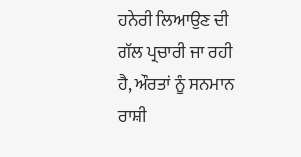ਹਨੇਰੀ ਲਿਆਉਣ ਦੀ ਗੱਲ ਪ੍ਰਚਾਰੀ ਜਾ ਰਹੀ ਹੈ, ਔਰਤਾਂ ਨੂੰ ਸਨਮਾਨ ਰਾਸ਼ੀ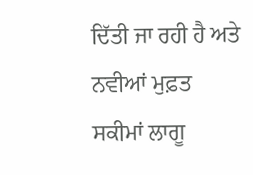ਦਿੱਤੀ ਜਾ ਰਹੀ ਹੈ ਅਤੇ ਨਵੀਆਂ ਮੁਫ਼ਤ ਸਕੀਮਾਂ ਲਾਗੂ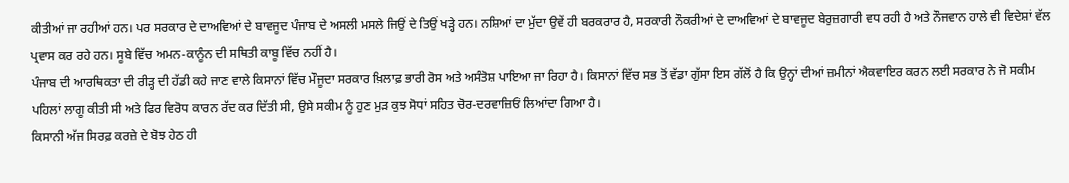ਕੀਤੀਆਂ ਜਾ ਰਹੀਆਂ ਹਨ। ਪਰ ਸਰਕਾਰ ਦੇ ਦਾਅਵਿਆਂ ਦੇ ਬਾਵਜੂਦ ਪੰਜਾਬ ਦੇ ਅਸਲੀ ਮਸਲੇ ਜਿਉਂ ਦੇ ਤਿਉਂ ਖੜ੍ਹੇ ਹਨ। ਨਸ਼ਿਆਂ ਦਾ ਮੁੱਦਾ ਉਵੇਂ ਹੀ ਬਰਕਰਾਰ ਹੈ, ਸਰਕਾਰੀ ਨੌਕਰੀਆਂ ਦੇ ਦਾਅਵਿਆਂ ਦੇ ਬਾਵਜੂਦ ਬੇਰੁਜ਼ਗਾਰੀ ਵਧ ਰਹੀ ਹੈ ਅਤੇ ਨੌਜਵਾਨ ਹਾਲੇ ਵੀ ਵਿਦੇਸ਼ਾਂ ਵੱਲ ਪ੍ਰਵਾਸ ਕਰ ਰਹੇ ਹਨ। ਸੂਬੇ ਵਿੱਚ ਅਮਨ-ਕਾਨੂੰਨ ਦੀ ਸਥਿਤੀ ਕਾਬੂ ਵਿੱਚ ਨਹੀਂ ਹੈ।
ਪੰਜਾਬ ਦੀ ਆਰਥਿਕਤਾ ਦੀ ਰੀੜ੍ਹ ਦੀ ਹੱਡੀ ਕਹੇ ਜਾਣ ਵਾਲੇ ਕਿਸਾਨਾਂ ਵਿੱਚ ਮੌਜੂਦਾ ਸਰਕਾਰ ਖ਼ਿਲਾਫ਼ ਭਾਰੀ ਰੋਸ ਅਤੇ ਅਸੰਤੋਸ਼ ਪਾਇਆ ਜਾ ਰਿਹਾ ਹੈ। ਕਿਸਾਨਾਂ ਵਿੱਚ ਸਭ ਤੋਂ ਵੱਡਾ ਗੁੱਸਾ ਇਸ ਗੱਲੋਂ ਹੈ ਕਿ ਉਨ੍ਹਾਂ ਦੀਆਂ ਜ਼ਮੀਨਾਂ ਐਕਵਾਇਰ ਕਰਨ ਲਈ ਸਰਕਾਰ ਨੇ ਜੋ ਸਕੀਮ ਪਹਿਲਾਂ ਲਾਗੂ ਕੀਤੀ ਸੀ ਅਤੇ ਫਿਰ ਵਿਰੋਧ ਕਾਰਨ ਰੱਦ ਕਰ ਦਿੱਤੀ ਸੀ, ਉਸੇ ਸਕੀਮ ਨੂੰ ਹੁਣ ਮੁੜ ਕੁਝ ਸੋਧਾਂ ਸਹਿਤ ਚੋਰ-ਦਰਵਾਜ਼ਿਓਂ ਲਿਆਂਦਾ ਗਿਆ ਹੈ।
ਕਿਸਾਨੀ ਅੱਜ ਸਿਰਫ਼ ਕਰਜ਼ੇ ਦੇ ਬੋਝ ਹੇਠ ਹੀ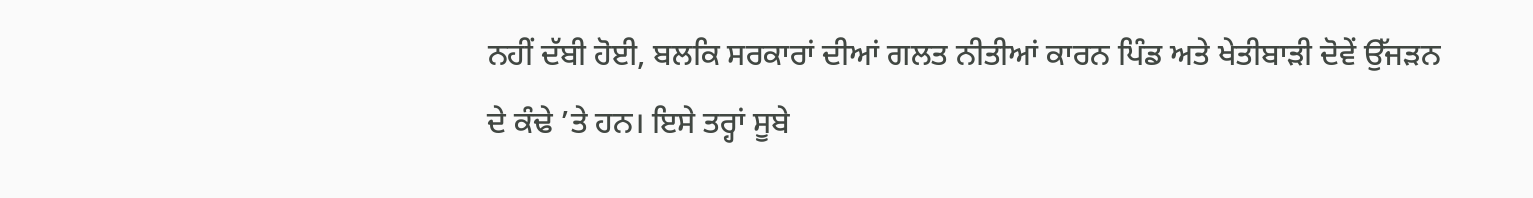ਨਹੀਂ ਦੱਬੀ ਹੋਈ, ਬਲਕਿ ਸਰਕਾਰਾਂ ਦੀਆਂ ਗਲਤ ਨੀਤੀਆਂ ਕਾਰਨ ਪਿੰਡ ਅਤੇ ਖੇਤੀਬਾੜੀ ਦੋਵੇਂ ਉੱਜੜਨ ਦੇ ਕੰਢੇ ’ਤੇ ਹਨ। ਇਸੇ ਤਰ੍ਹਾਂ ਸੂਬੇ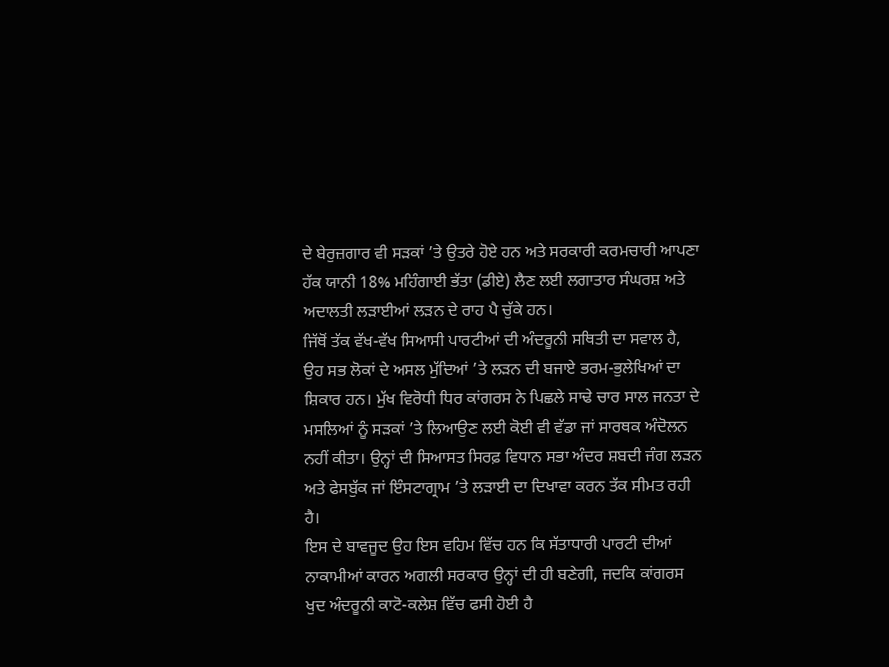ਦੇ ਬੇਰੁਜ਼ਗਾਰ ਵੀ ਸੜਕਾਂ ’ਤੇ ਉਤਰੇ ਹੋਏ ਹਨ ਅਤੇ ਸਰਕਾਰੀ ਕਰਮਚਾਰੀ ਆਪਣਾ ਹੱਕ ਯਾਨੀ 18% ਮਹਿੰਗਾਈ ਭੱਤਾ (ਡੀਏ) ਲੈਣ ਲਈ ਲਗਾਤਾਰ ਸੰਘਰਸ਼ ਅਤੇ ਅਦਾਲਤੀ ਲੜਾਈਆਂ ਲੜਨ ਦੇ ਰਾਹ ਪੈ ਚੁੱਕੇ ਹਨ।
ਜਿੱਥੋਂ ਤੱਕ ਵੱਖ-ਵੱਖ ਸਿਆਸੀ ਪਾਰਟੀਆਂ ਦੀ ਅੰਦਰੂਨੀ ਸਥਿਤੀ ਦਾ ਸਵਾਲ ਹੈ, ਉਹ ਸਭ ਲੋਕਾਂ ਦੇ ਅਸਲ ਮੁੱਦਿਆਂ ’ਤੇ ਲੜਨ ਦੀ ਬਜਾਏ ਭਰਮ-ਭੁਲੇਖਿਆਂ ਦਾ ਸ਼ਿਕਾਰ ਹਨ। ਮੁੱਖ ਵਿਰੋਧੀ ਧਿਰ ਕਾਂਗਰਸ ਨੇ ਪਿਛਲੇ ਸਾਢੇ ਚਾਰ ਸਾਲ ਜਨਤਾ ਦੇ ਮਸਲਿਆਂ ਨੂੰ ਸੜਕਾਂ ’ਤੇ ਲਿਆਉਣ ਲਈ ਕੋਈ ਵੀ ਵੱਡਾ ਜਾਂ ਸਾਰਥਕ ਅੰਦੋਲਨ ਨਹੀਂ ਕੀਤਾ। ਉਨ੍ਹਾਂ ਦੀ ਸਿਆਸਤ ਸਿਰਫ਼ ਵਿਧਾਨ ਸਭਾ ਅੰਦਰ ਸ਼ਬਦੀ ਜੰਗ ਲੜਨ ਅਤੇ ਫੇਸਬੁੱਕ ਜਾਂ ਇੰਸਟਾਗ੍ਰਾਮ ’ਤੇ ਲੜਾਈ ਦਾ ਦਿਖਾਵਾ ਕਰਨ ਤੱਕ ਸੀਮਤ ਰਹੀ ਹੈ।
ਇਸ ਦੇ ਬਾਵਜੂਦ ਉਹ ਇਸ ਵਹਿਮ ਵਿੱਚ ਹਨ ਕਿ ਸੱਤਾਧਾਰੀ ਪਾਰਟੀ ਦੀਆਂ ਨਾਕਾਮੀਆਂ ਕਾਰਨ ਅਗਲੀ ਸਰਕਾਰ ਉਨ੍ਹਾਂ ਦੀ ਹੀ ਬਣੇਗੀ, ਜਦਕਿ ਕਾਂਗਰਸ ਖੁਦ ਅੰਦਰੂਨੀ ਕਾਟੋ-ਕਲੇਸ਼ ਵਿੱਚ ਫਸੀ ਹੋਈ ਹੈ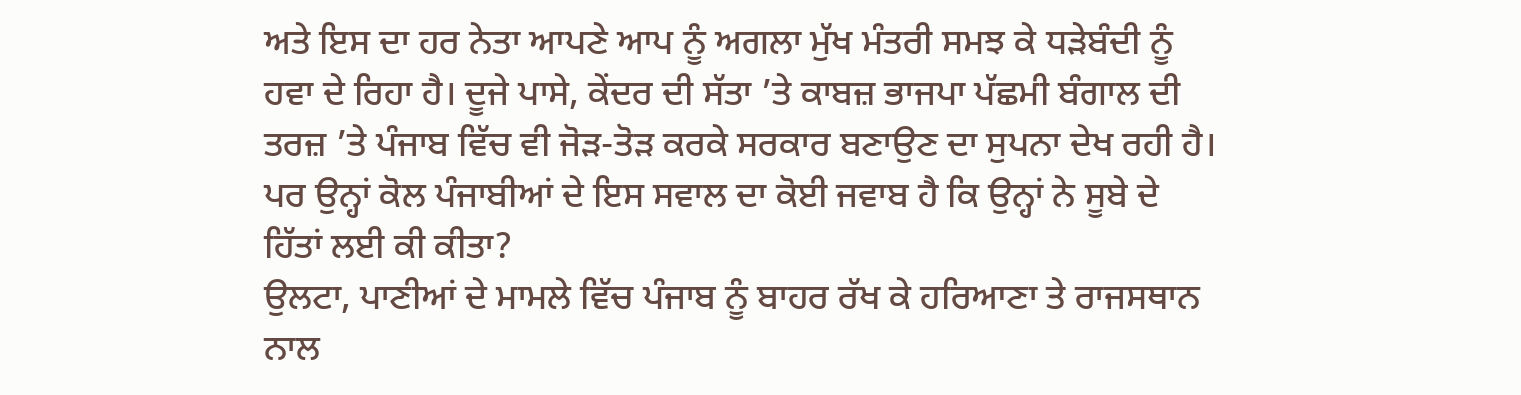ਅਤੇ ਇਸ ਦਾ ਹਰ ਨੇਤਾ ਆਪਣੇ ਆਪ ਨੂੰ ਅਗਲਾ ਮੁੱਖ ਮੰਤਰੀ ਸਮਝ ਕੇ ਧੜੇਬੰਦੀ ਨੂੰ ਹਵਾ ਦੇ ਰਿਹਾ ਹੈ। ਦੂਜੇ ਪਾਸੇ, ਕੇਂਦਰ ਦੀ ਸੱਤਾ ’ਤੇ ਕਾਬਜ਼ ਭਾਜਪਾ ਪੱਛਮੀ ਬੰਗਾਲ ਦੀ ਤਰਜ਼ ’ਤੇ ਪੰਜਾਬ ਵਿੱਚ ਵੀ ਜੋੜ-ਤੋੜ ਕਰਕੇ ਸਰਕਾਰ ਬਣਾਉਣ ਦਾ ਸੁਪਨਾ ਦੇਖ ਰਹੀ ਹੈ। ਪਰ ਉਨ੍ਹਾਂ ਕੋਲ ਪੰਜਾਬੀਆਂ ਦੇ ਇਸ ਸਵਾਲ ਦਾ ਕੋਈ ਜਵਾਬ ਹੈ ਕਿ ਉਨ੍ਹਾਂ ਨੇ ਸੂਬੇ ਦੇ ਹਿੱਤਾਂ ਲਈ ਕੀ ਕੀਤਾ?
ਉਲਟਾ, ਪਾਣੀਆਂ ਦੇ ਮਾਮਲੇ ਵਿੱਚ ਪੰਜਾਬ ਨੂੰ ਬਾਹਰ ਰੱਖ ਕੇ ਹਰਿਆਣਾ ਤੇ ਰਾਜਸਥਾਨ ਨਾਲ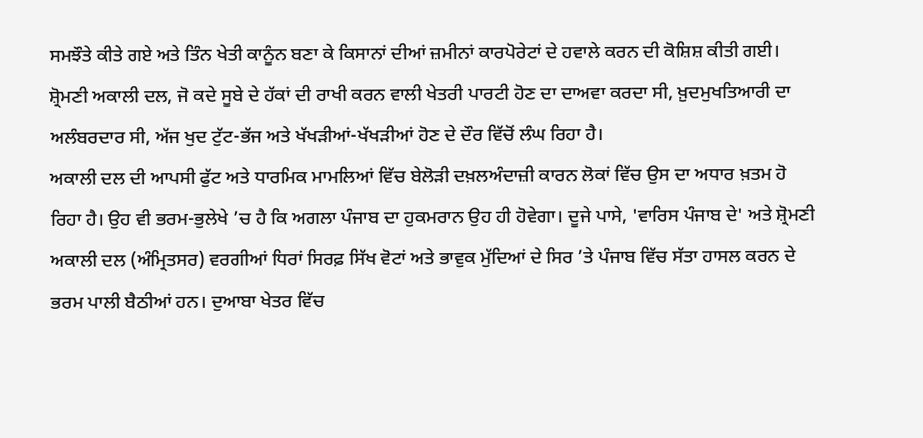ਸਮਝੌਤੇ ਕੀਤੇ ਗਏ ਅਤੇ ਤਿੰਨ ਖੇਤੀ ਕਾਨੂੰਨ ਬਣਾ ਕੇ ਕਿਸਾਨਾਂ ਦੀਆਂ ਜ਼ਮੀਨਾਂ ਕਾਰਪੋਰੇਟਾਂ ਦੇ ਹਵਾਲੇ ਕਰਨ ਦੀ ਕੋਸ਼ਿਸ਼ ਕੀਤੀ ਗਈ। ਸ਼੍ਰੋਮਣੀ ਅਕਾਲੀ ਦਲ, ਜੋ ਕਦੇ ਸੂਬੇ ਦੇ ਹੱਕਾਂ ਦੀ ਰਾਖੀ ਕਰਨ ਵਾਲੀ ਖੇਤਰੀ ਪਾਰਟੀ ਹੋਣ ਦਾ ਦਾਅਵਾ ਕਰਦਾ ਸੀ, ਖ਼ੁਦਮੁਖਤਿਆਰੀ ਦਾ ਅਲੰਬਰਦਾਰ ਸੀ, ਅੱਜ ਖੁਦ ਟੁੱਟ-ਭੱਜ ਅਤੇ ਖੱਖੜੀਆਂ-ਖੱਖੜੀਆਂ ਹੋਣ ਦੇ ਦੌਰ ਵਿੱਚੋਂ ਲੰਘ ਰਿਹਾ ਹੈ।
ਅਕਾਲੀ ਦਲ ਦੀ ਆਪਸੀ ਫੁੱਟ ਅਤੇ ਧਾਰਮਿਕ ਮਾਮਲਿਆਂ ਵਿੱਚ ਬੇਲੋੜੀ ਦਖ਼ਲਅੰਦਾਜ਼ੀ ਕਾਰਨ ਲੋਕਾਂ ਵਿੱਚ ਉਸ ਦਾ ਅਧਾਰ ਖ਼ਤਮ ਹੋ ਰਿਹਾ ਹੈ। ਉਹ ਵੀ ਭਰਮ-ਭੁਲੇਖੇ ’ਚ ਹੈ ਕਿ ਅਗਲਾ ਪੰਜਾਬ ਦਾ ਹੁਕਮਰਾਨ ਉਹ ਹੀ ਹੋਵੇਗਾ। ਦੂਜੇ ਪਾਸੇ, 'ਵਾਰਿਸ ਪੰਜਾਬ ਦੇ' ਅਤੇ ਸ਼੍ਰੋਮਣੀ ਅਕਾਲੀ ਦਲ (ਅੰਮ੍ਰਿਤਸਰ) ਵਰਗੀਆਂ ਧਿਰਾਂ ਸਿਰਫ਼ ਸਿੱਖ ਵੋਟਾਂ ਅਤੇ ਭਾਵੁਕ ਮੁੱਦਿਆਂ ਦੇ ਸਿਰ ’ਤੇ ਪੰਜਾਬ ਵਿੱਚ ਸੱਤਾ ਹਾਸਲ ਕਰਨ ਦੇ ਭਰਮ ਪਾਲੀ ਬੈਠੀਆਂ ਹਨ। ਦੁਆਬਾ ਖੇਤਰ ਵਿੱਚ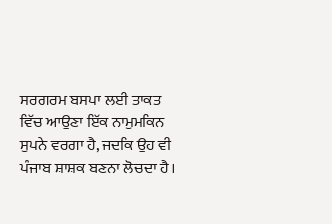ਸਰਗਰਮ ਬਸਪਾ ਲਈ ਤਾਕਤ ਵਿੱਚ ਆਉਣਾ ਇੱਕ ਨਾਮੁਮਕਿਨ ਸੁਪਨੇ ਵਰਗਾ ਹੈ, ਜਦਕਿ ਉਹ ਵੀ ਪੰਜਾਬ ਸ਼ਾਸ਼ਕ ਬਣਨਾ ਲੋਚਦਾ ਹੈ।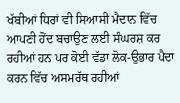ਖੱਬੀਆਂ ਧਿਰਾਂ ਵੀ ਸਿਆਸੀ ਮੈਦਾਨ ਵਿੱਚ ਆਪਣੀ ਹੋਂਦ ਬਚਾਉਣ ਲਈ ਸੰਘਰਸ਼ ਕਰ ਰਹੀਆਂ ਹਨ ਪਰ ਕੋਈ ਵੱਡਾ ਲੋਕ-ਉਭਾਰ ਪੈਦਾ ਕਰਨ ਵਿੱਚ ਅਸਮਰੱਥ ਰਹੀਆਂ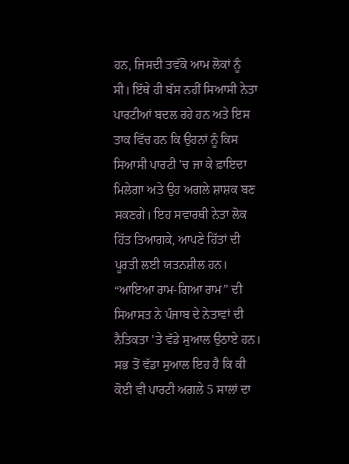ਹਨ, ਜਿਸਦੀ ਤਵੱਕੋ ਆਮ ਲੋਕਾਂ ਨੂੰ ਸੀ। ਇੱਥੇ ਹੀ ਬੱਸ ਨਹੀਂ ਸਿਆਸੀ ਨੇਤਾ ਪਾਰਟੀਆਂ ਬਦਲ ਰਹੇ ਹਨ ਅਤੇ ਇਸ ਤਾਕ ਵਿੱਚ ਹਨ ਕਿ ਉਹਨਾਂ ਨੂੰ ਕਿਸ ਸਿਆਸੀ ਪਾਰਟੀ ’ਚ ਜਾ ਕੇ ਫ਼ਾਇਦਾ ਮਿਲੇਗਾ ਅਤੇ ਉਹ ਅਗਲੇ ਸ਼ਾਸ਼ਕ ਬਣ ਸਕਣਗੇ। ਇਹ ਸਵਾਰਥੀ ਨੇਤਾ ਲੋਕ ਹਿੱਤ ਤਿਆਗਕੇ, ਆਪਣੇ ਹਿੱਤਾਂ ਦੀ ਪੂਰਤੀ ਲਈ ਯਤਨਸ਼ੀਲ ਹਨ। “ਆਇਆ ਰਾਮ-ਗਿਆ ਰਾਮ” ਦੀ ਸਿਆਸਤ ਨੇ ਪੰਜਾਬ ਦੇ ਨੇਤਾਵਾਂ ਦੀ ਨੈਤਿਕਤਾ ’ਤੇ ਵੱਡੇ ਸੁਆਲ ਉਠਾਏ ਹਨ।
ਸਭ ਤੋਂ ਵੱਡਾ ਸੁਆਲ ਇਹ ਹੈ ਕਿ ਕੀ ਕੋਈ ਵੀ ਪਾਰਟੀ ਅਗਲੇ 5 ਸਾਲਾਂ ਦਾ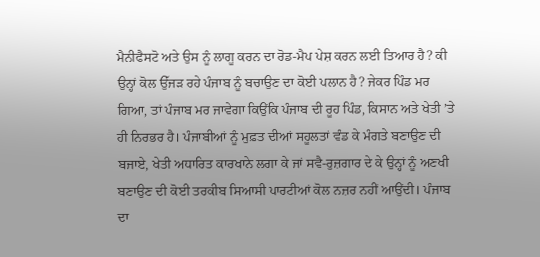ਮੈਨੀਫੈਸਟੋ ਅਤੇ ਉਸ ਨੂੰ ਲਾਗੂ ਕਰਨ ਦਾ ਰੋਡ-ਮੈਪ ਪੇਸ਼ ਕਰਨ ਲਈ ਤਿਆਰ ਹੈ? ਕੀ ਉਨ੍ਹਾਂ ਕੋਲ ਉੱਜੜ ਰਹੇ ਪੰਜਾਬ ਨੂੰ ਬਚਾਉਣ ਦਾ ਕੋਈ ਪਲਾਨ ਹੈ? ਜੇਕਰ ਪਿੰਡ ਮਰ ਗਿਆ, ਤਾਂ ਪੰਜਾਬ ਮਰ ਜਾਵੇਗਾ ਕਿਉਂਕਿ ਪੰਜਾਬ ਦੀ ਰੂਹ ਪਿੰਡ, ਕਿਸਾਨ ਅਤੇ ਖੇਤੀ ’ਤੇ ਹੀ ਨਿਰਭਰ ਹੈ। ਪੰਜਾਬੀਆਂ ਨੂੰ ਮੁਫ਼ਤ ਦੀਆਂ ਸਹੂਲਤਾਂ ਵੰਡ ਕੇ ਮੰਗਤੇ ਬਣਾਉਣ ਦੀ ਬਜਾਏ, ਖੇਤੀ ਅਧਾਰਿਤ ਕਾਰਖਾਨੇ ਲਗਾ ਕੇ ਜਾਂ ਸਵੈ-ਰੁਜ਼ਗਾਰ ਦੇ ਕੇ ਉਨ੍ਹਾਂ ਨੂੰ ਅਣਖੀ ਬਣਾਉਣ ਦੀ ਕੋਈ ਤਰਕੀਬ ਸਿਆਸੀ ਪਾਰਟੀਆਂ ਕੋਲ ਨਜ਼ਰ ਨਹੀਂ ਆਉਂਦੀ। ਪੰਜਾਬ ਦਾ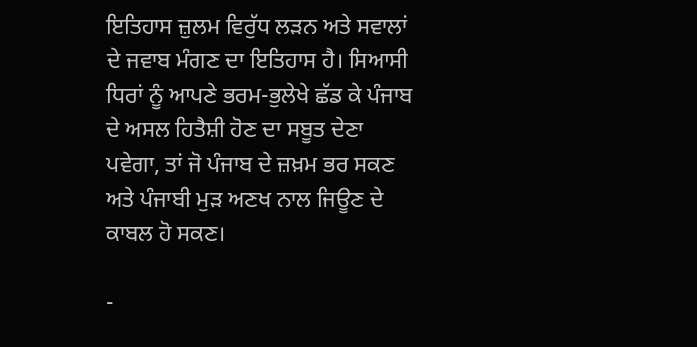ਇਤਿਹਾਸ ਜ਼ੁਲਮ ਵਿਰੁੱਧ ਲੜਨ ਅਤੇ ਸਵਾਲਾਂ ਦੇ ਜਵਾਬ ਮੰਗਣ ਦਾ ਇਤਿਹਾਸ ਹੈ। ਸਿਆਸੀ ਧਿਰਾਂ ਨੂੰ ਆਪਣੇ ਭਰਮ-ਭੁਲੇਖੇ ਛੱਡ ਕੇ ਪੰਜਾਬ ਦੇ ਅਸਲ ਹਿਤੈਸ਼ੀ ਹੋਣ ਦਾ ਸਬੂਤ ਦੇਣਾ ਪਵੇਗਾ, ਤਾਂ ਜੋ ਪੰਜਾਬ ਦੇ ਜ਼ਖ਼ਮ ਭਰ ਸਕਣ ਅਤੇ ਪੰਜਾਬੀ ਮੁੜ ਅਣਖ ਨਾਲ ਜਿਊਣ ਦੇ ਕਾਬਲ ਹੋ ਸਕਣ।

-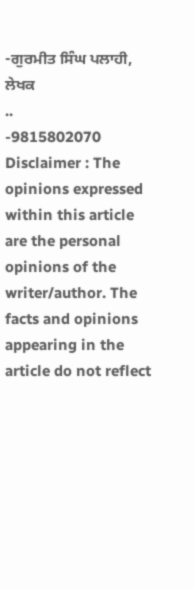-ਗੁਰਮੀਤ ਸਿੰਘ ਪਲਾਹੀ, ਲੇਖਕ
..
-9815802070
Disclaimer : The opinions expressed within this article are the personal opinions of the writer/author. The facts and opinions appearing in the article do not reflect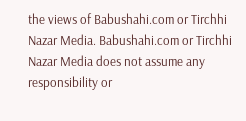the views of Babushahi.com or Tirchhi Nazar Media. Babushahi.com or Tirchhi Nazar Media does not assume any responsibility or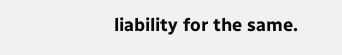liability for the same.